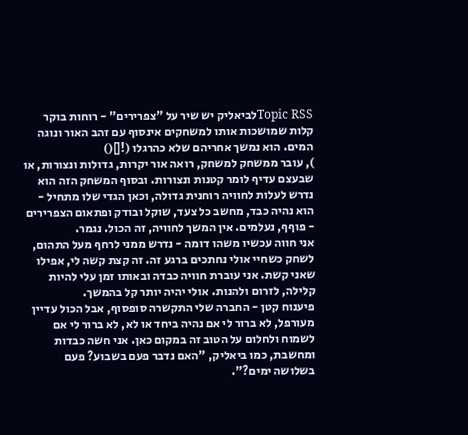Topic RSSלביאליק יש שיר על "צפרירים" - רוחות בוקר קלות שמושכות אותו למשחקים אינסוף עם זהב האור ונוגה המים. הוא נמשך אחריהם שלא כהרגלו (![]()
), עובר ממשחק למשחק, רואה אור יקרות, גדולות ונצורות, או שבעצם עדיף לומר קטנות ונצורות. ובסוף המשחק הזה הוא נדרש לעלות לחוויה רוחנית גדולה, וכאן הגדי שלו מתחיל - הוא נהיה כבד, מחשב כל צעד, שוקל ובודק ופתאום הצפרירים - פוףף, נעלמים. אין המשך לחוויה, זה הכול. נגמר.
אני חווה עכשיו משהו דומה - נדרש ממני לרחף מעל התהום, לשחק כשחיי אולי נחתכים ברגע זה. זה קצת קשה לי, אפילו שאני קשת. אני עוברת חוויה כבדה ובאותו זמן עלי להיות קלילה, לזרום ולהנות. אולי יהיה יותר קל בהמשך.
פיענוח קטן - החברה שלי התקשרה סופסוף, אבל הכול עדיין מעורפל, לא ברור לי אם נהיה ביחד או לא, לא ברור לי אם לשמוח ולחלום על הטוב זה במקום כאן. אני חשה כבדות ומחשבת, כמו ביאליק, "האם נדבר פעם בשבוע? פעם בשלושה ימים?".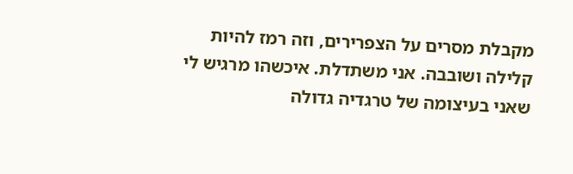מקבלת מסרים על הצפרירים, וזה רמז להיות קלילה ושובבה. אני משתדלת. איכשהו מרגיש לי שאני בעיצומה של טרגדיה גדולה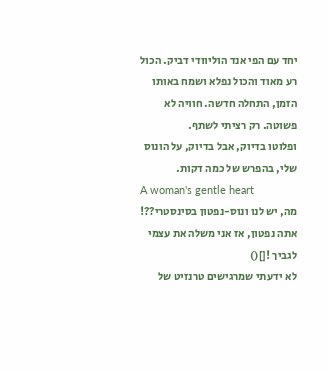יחד עם הפי אנד הוליוודי דביק. הכול רע מאוד והכול נפלא ושמח באותו הזמן, התחלה חדשה. חוויה לא פשוטה. רק רציתי לשתף.
ופלוטו בדיוק, אבל בדיוק, על הונוס שלי, בהפרש של כמה דקות.
A woman's gentle heart
מה, יש לנו ונוס-נפטון בסינסטרי??!
אתה נפטון, אז אני משלה את עצמי לגביך ![]()
לא ידעתי שמרגישים טרנזיט של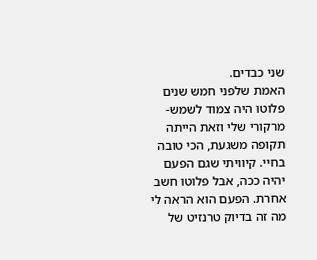שני כבדים.
האמת שלפני חמש שנים פלוטו היה צמוד לשמש-מרקורי שלי וזאת הייתה תקופה משגעת, הכי טובה בחיי. קיוויתי שגם הפעם יהיה ככה, אבל פלוטו חשב אחרת. הפעם הוא הראה לי מה זה בדיוק טרנזיט של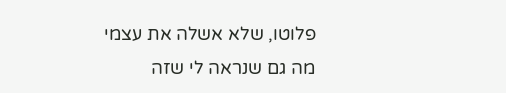פלוטו, שלא אשלה את עצמי
מה גם שנראה לי שזה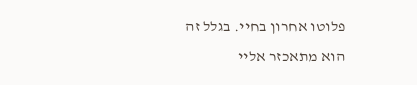פלוטו אחרון בחיי. בגלל זה הוא מתאכזר אליי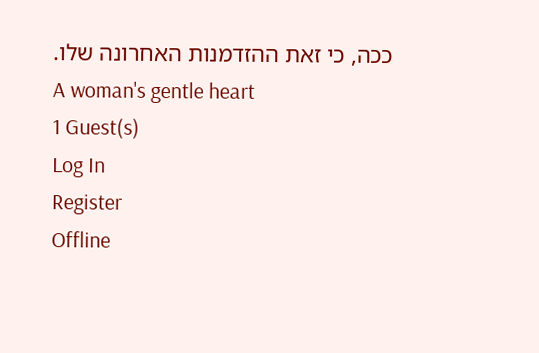ככה, כי זאת ההזדמנות האחרונה שלו.
A woman's gentle heart
1 Guest(s)
Log In
Register
Offline